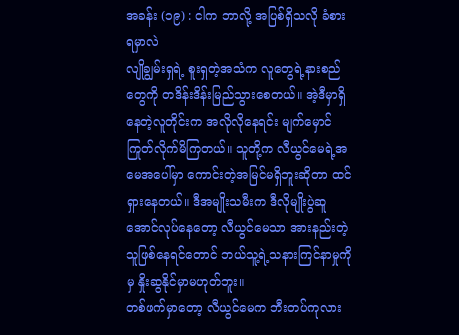အခန်း (၁၉) : ငါက ဘာလို့ အပြစ်ရှိသလို ခံစားရမှာလဲ
လျိုချွမ်းရှရဲ့ စူးရှတဲ့အသံက လူတွေရဲ့နားစည်တွေကို တဒိန်းဒိန်းမြည်သွားစေတယ်။ အဲ့ဒီမှာရှိနေတဲ့လူတိုင်းက အလိုလိုနေရင်း မျက်မှောင်ကြုတ်လိုက်မိကြတယ်။ သူတို့က လီယွင်မေရဲ့အမေအပေါ်မှာ ကောင်းတဲ့အမြင်မရှိဘူးဆိုတာ ထင်ရှားနေတယ်။ ဒီအမျိုးသမီးက ဒီလိုမျိုးပွဲဆူအောင်လုပ်နေတော့ လီယွင်မေသာ အားနည်းတဲ့သူဖြစ်နေရင်တောင် ဘယ်သူ့ရဲ့သနားကြင်နာမှုကိုမှ နှိုးဆွနိုင်မှာမဟုတ်ဘူး။
တစ်ဖက်မှာတော့ လီယွင်မေက ဘီးတပ်ကုလား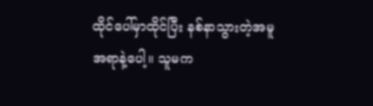ထိုင်ပေါ်မှာထိုင်ပြီး နစ်နာသွားတဲ့အမူအရာနဲ့ပေါ့။ သူမက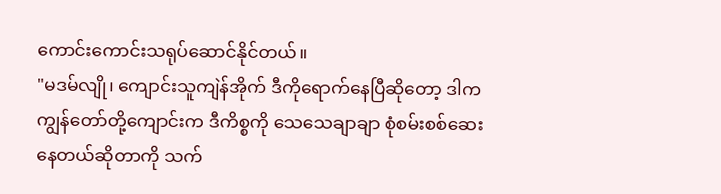ကောင်းကောင်းသရုပ်ဆောင်နိုင်တယ်။
"မဒမ်လျို၊ ကျောင်းသူကျဲန်အိုက် ဒီကိုရောက်နေပြီဆိုတော့ ဒါက ကျွန်တော်တို့ကျောင်းက ဒီကိစ္စကို သေသေချာချာ စုံစမ်းစစ်ဆေးနေတယ်ဆိုတာကို သက်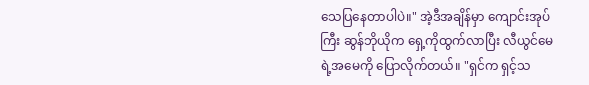သေပြနေတာပါပဲ။" အဲ့ဒီအချိန်မှာ ကျောင်းအုပ်ကြီး ဆွန်ဘိုယိုက ရှေ့ကိုထွက်လာပြီး လီယွင်မေရဲ့အမေကို ပြောလိုက်တယ်။ "ရှင်က ရှင့်သ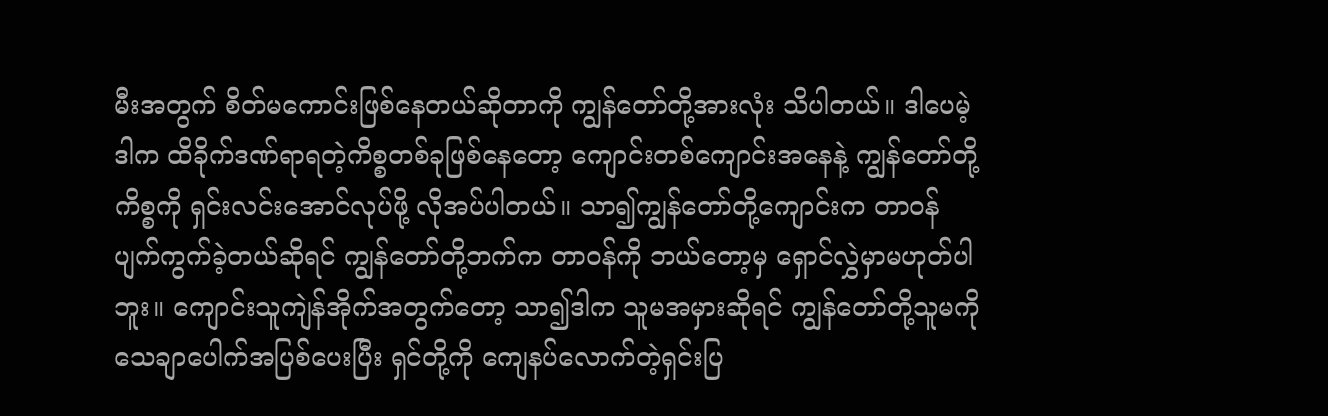မီးအတွက် စိတ်မကောင်းဖြစ်နေတယ်ဆိုတာကို ကျွန်တော်တို့အားလုံး သိပါတယ်။ ဒါပေမဲ့ ဒါက ထိခိုက်ဒဏ်ရာရတဲ့ကိစ္စတစ်ခုဖြစ်နေတော့ ကျောင်းတစ်ကျောင်းအနေနဲ့ ကျွန်တော်တို့ကိစ္စကို ရှင်းလင်းအောင်လုပ်ဖို့ လိုအပ်ပါတယ်။ သာ၍ကျွန်တော်တို့ကျောင်းက တာဝန်ပျက်ကွက်ခဲ့တယ်ဆိုရင် ကျွန်တော်တို့ဘက်က တာဝန်ကို ဘယ်တော့မှ ရှောင်လွှဲမှာမဟုတ်ပါဘူး။ ကျောင်းသူကျဲန်အိုက်အတွက်တော့ သာ၍ဒါက သူမအမှားဆိုရင် ကျွန်တော်တို့သူမကို သေချာပေါက်အပြစ်ပေးပြီး ရှင်တို့ကို ကျေနပ်လောက်တဲ့ရှင်းပြ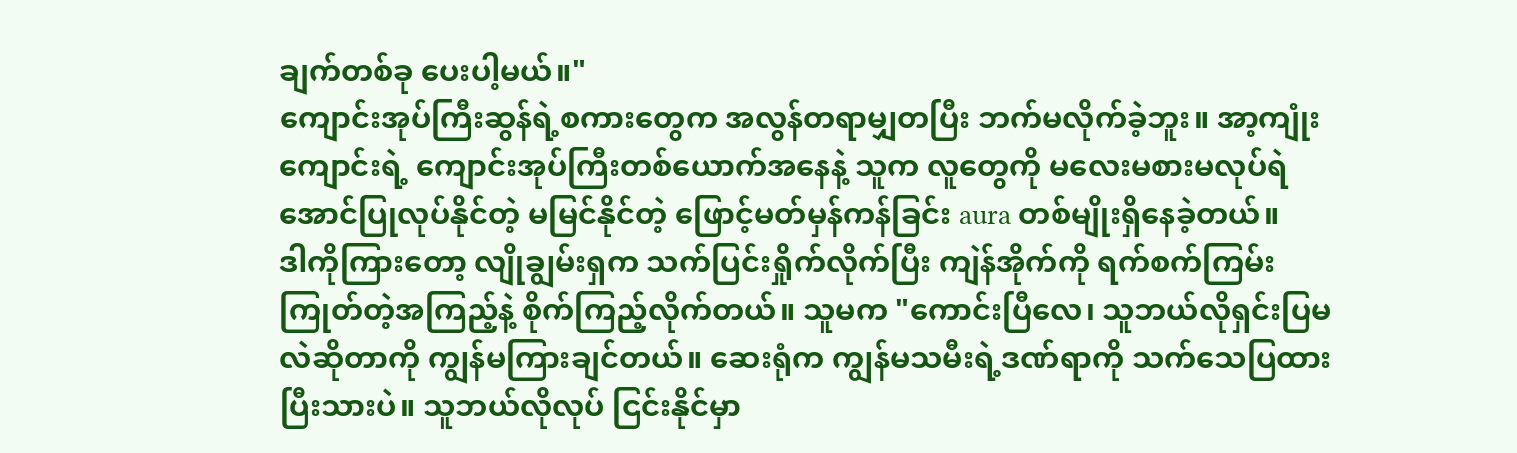ချက်တစ်ခု ပေးပါ့မယ်။"
ကျောင်းအုပ်ကြီးဆွန်ရဲ့စကားတွေက အလွန်တရာမျှတပြီး ဘက်မလိုက်ခဲ့ဘူး။ အာ့ကျုံးကျောင်းရဲ့ ကျောင်းအုပ်ကြီးတစ်ယောက်အနေနဲ့ သူက လူတွေကို မလေးမစားမလုပ်ရဲအောင်ပြုလုပ်နိုင်တဲ့ မမြင်နိုင်တဲ့ ဖြောင့်မတ်မှန်ကန်ခြင်း aura တစ်မျိုးရှိနေခဲ့တယ်။
ဒါကိုကြားတော့ လျိုချွမ်းရှက သက်ပြင်းရှိုက်လိုက်ပြီး ကျဲန်အိုက်ကို ရက်စက်ကြမ်းကြုတ်တဲ့အကြည့်နဲ့ စိုက်ကြည့်လိုက်တယ်။ သူမက "ကောင်းပြီလေ၊ သူဘယ်လိုရှင်းပြမလဲဆိုတာကို ကျွန်မကြားချင်တယ်။ ဆေးရုံက ကျွန်မသမီးရဲ့ဒဏ်ရာကို သက်သေပြထားပြီးသားပဲ။ သူဘယ်လိုလုပ် ငြင်းနိုင်မှာ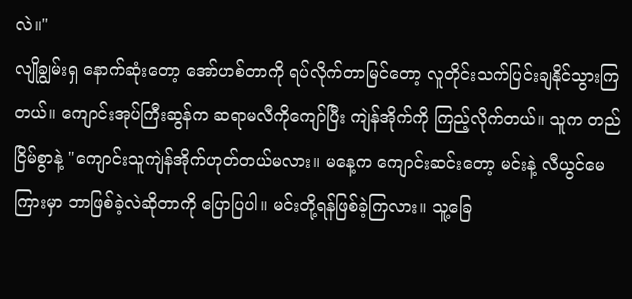လဲ။"
လျိုချွမ်းရှ နောက်ဆုံးတော့ အော်ဟစ်တာကို ရပ်လိုက်တာမြင်တော့ လူတိုင်းသက်ပြင်းချနိုင်သွားကြတယ်။ ကျောင်းအုပ်ကြီးဆွန်က ဆရာမလီကိုကျော်ပြီး ကျဲန်အိုက်ကို ကြည့်လိုက်တယ်။ သူက တည်ငြိမ်စွာနဲ့ "ကျောင်းသူကျဲန်အိုက်ဟုတ်တယ်မလား။ မနေ့က ကျောင်းဆင်းတော့ မင်းနဲ့ လီယွင်မေကြားမှာ ဘာဖြစ်ခဲ့လဲဆိုတာကို ပြောပြပါ။ မင်းတို့ရန်ဖြစ်ခဲ့ကြလား။ သူ့ခြေ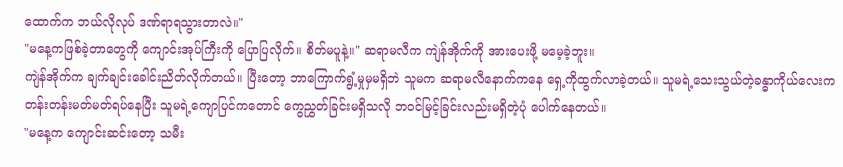ထောက်က ဘယ်လိုလုပ် ဒဏ်ရာရသွားတာလဲ။"
"မနေ့ကဖြစ်ခဲ့တာတွေကို ကျောင်းအုပ်ကြီးကို ပြောပြလိုက်။ စိတ်မပူနဲ့။" ဆရာမလီက ကျဲန်အိုက်ကို အားပေးဖို့ မမေ့ခဲ့ဘူး။
ကျဲန်အိုက်က ချက်ချင်းခေါင်းညိတ်လိုက်တယ်။ ပြီးတော့ ဘာကြောက်ရွံ့မှုမှမရှိဘဲ သူမက ဆရာမလီနောက်ကနေ ရှေ့ကိုထွက်လာခဲ့တယ်။ သူမရဲ့သေးသွယ်တဲ့ခန္ဓာကိုယ်လေးက တန်းတန်းမတ်မတ်ရပ်နေပြီး သူမရဲ့ကျောပြင်ကတောင် ကွေညွှတ်ခြင်းမရှိသလို ဘဝင်မြင့်ခြင်းလည်းမရှိတဲ့ပုံ ပေါက်နေတယ်။
"မနေ့က ကျောင်းဆင်းတော့ သမီး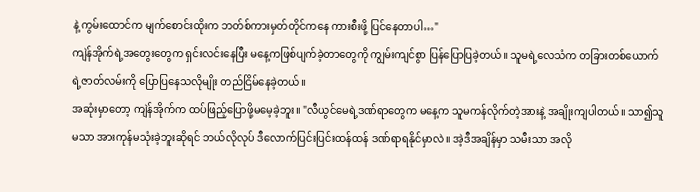နဲ့ ကွမ်းထောင်က မျက်စောင်းထိုးက ဘတ်စ်ကားမှတ်တိုင်ကနေ ကားစီးဖို့ ပြင်နေတာပါ…"
ကျဲန်အိုက်ရဲ့အတွေးတွေက ရှင်းလင်းနေပြီး မနေ့ကဖြစ်ပျက်ခဲ့တာတွေကို ကျွမ်းကျင်စွာ ပြန်ပြောပြခဲ့တယ်။ သူမရဲ့လေသံက တခြားတစ်ယောက်ရဲ့ဇာတ်လမ်းကို ပြောပြနေသလိုမျိုး တည်ငြိမ်နေခဲ့တယ်။
အဆုံးမှာတော့ ကျဲန်အိုက်က ထပ်ဖြည့်ပြောဖို့မမေ့ခဲ့ဘူး။ "လီယွင်မေရဲ့ဒဏ်ရာတွေက မနေ့က သူမကန်လိုက်တဲ့အားနဲ့ အချိုးကျပါတယ်။ သာ၍သူမသာ အားကုန်မသုံးခဲ့ဘူးဆိုရင် ဘယ်လိုလုပ် ဒီလောက်ပြင်းပြင်းထန်ထန် ဒဏ်ရာရနိုင်မှာလဲ။ အဲ့ဒီအချိန်မှာ သမီးသာ အလို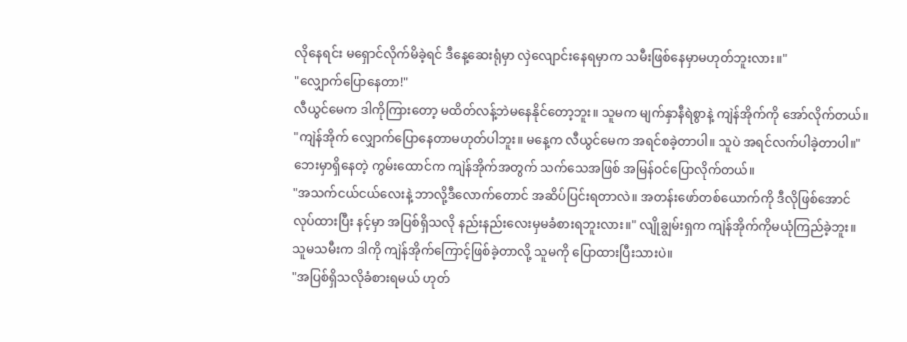လိုနေရင်း မရှောင်လိုက်မိခဲ့ရင် ဒီနေ့ဆေးရုံမှာ လှဲလျောင်းနေရမှာက သမီးဖြစ်နေမှာမဟုတ်ဘူးလား။"
"လျှောက်ပြောနေတာ!"
လီယွင်မေက ဒါကိုကြားတော့ မထိတ်လန့်ဘဲမနေနိုင်တော့ဘူး။ သူမက မျက်နှာနီရဲစွာနဲ့ ကျဲန်အိုက်ကို အော်လိုက်တယ်။
"ကျဲန်အိုက် လျှောက်ပြောနေတာမဟုတ်ပါဘူး။ မနေ့က လီယွင်မေက အရင်စခဲ့တာပါ။ သူပဲ အရင်လက်ပါခဲ့တာပါ။" ဘေးမှာရှိနေတဲ့ ကွမ်းထောင်က ကျဲန်အိုက်အတွက် သက်သေအဖြစ် အမြန်ဝင်ပြောလိုက်တယ်။
"အသက်ငယ်ငယ်လေးနဲ့ ဘာလို့ဒီလောက်တောင် အဆိပ်ပြင်းရတာလဲ။ အတန်းဖော်တစ်ယောက်ကို ဒီလိုဖြစ်အောင်လုပ်ထားပြီး နင့်မှာ အပြစ်ရှိသလို နည်းနည်းလေးမှမခံစားရဘူးလား။" လျိုချွမ်းရှက ကျဲန်အိုက်ကိုမယုံကြည်ခဲ့ဘူး။ သူမသမီးက ဒါကို ကျဲန်အိုက်ကြောင့်ဖြစ်ခဲ့တာလို့ သူမကို ပြောထားပြီးသားပဲ။
"အပြစ်ရှိသလိုခံစားရမယ် ဟုတ်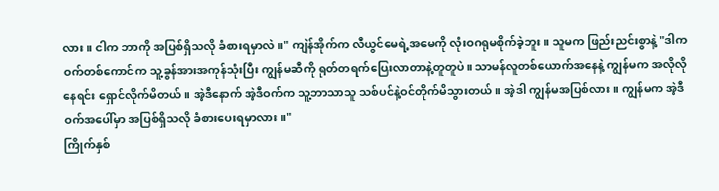လား။ ငါက ဘာကို အပြစ်ရှိသလို ခံစားရမှာလဲ။" ကျဲန်အိုက်က လီယွင်မေရဲ့အမေကို လုံးဝဂရုမစိုက်ခဲ့ဘူး။ သူမက ဖြည်းညင်းစွာနဲ့ "ဒါက ဝက်တစ်ကောင်က သူ့ခွန်အားအကုန်သုံးပြီး ကျွန်မဆီကို ရုတ်တရက်ပြေးလာတာနဲ့တူတူပဲ။ သာမန်လူတစ်ယောက်အနေနဲ့ ကျွန်မက အလိုလိုနေရင်း ရှောင်လိုက်မိတယ်။ အဲ့ဒီနောက် အဲ့ဒီဝက်က သူ့ဘာသာသူ သစ်ပင်နဲ့ဝင်တိုက်မိသွားတယ်။ အဲ့ဒါ ကျွန်မအပြစ်လား။ ကျွန်မက အဲ့ဒီဝက်အပေါ်မှာ အပြစ်ရှိသလို ခံစားပေးရမှာလား။"
ကြိုက်နှစ်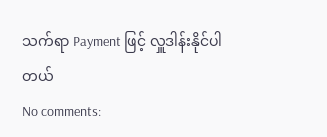သက်ရာ Payment ဖြင့် လှူဒါန်းနိုင်ပါတယ်
No comments: